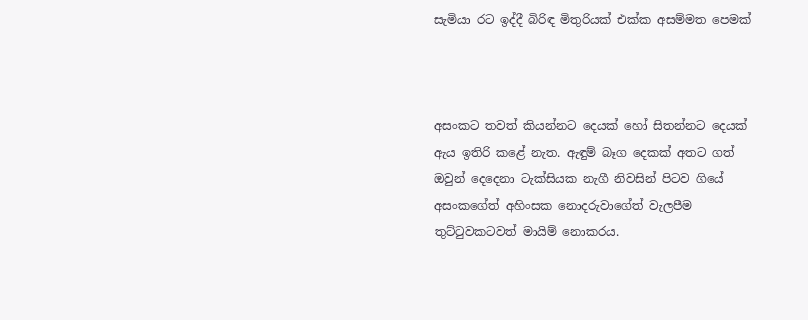සැමියා රට ඉද්දී බිරිඳ මිතුරියක් එක්ක අසම්මත පෙමක්



අසංකට තවත් කියන්නට දෙයක් හෝ සිතන්නට දෙයක් ඇය ඉතිරි කළේ නැත. ඇඳුම් බෑග දෙකක් අතට ගත් ඔවුන් දෙදෙනා ටැක්සියක නැගී නිවසින් පිටව ගියේ අසංකගේත් අහිංසක නොදරුවාගේත් වැලපීම තුට්ටුවකටවත් මායිම් නොකරය.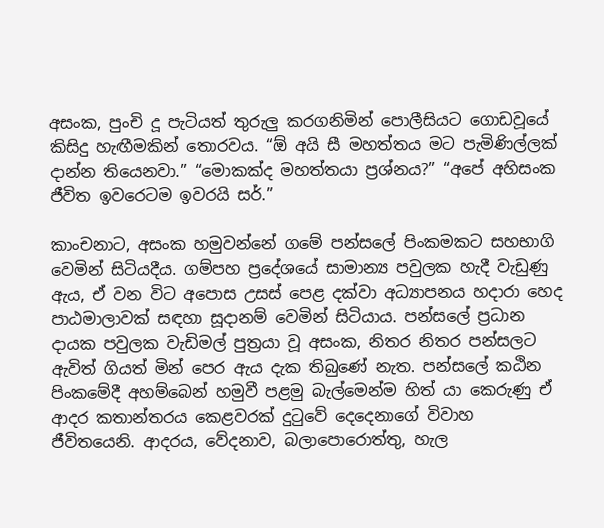අසංක, පුංචි දූ පැටියත් තුරුලු කරගනිමින් පොලීසියට ගොඩවූයේ කිසිදු හැඟීමකින් තොරවය. “ඕ අයි සී මහත්තය මට පැමිණිල්ලක් දාන්න තියෙනවා.” “මොකක්ද මහත්තයා ප්‍රශ්නය?” “අපේ අහිසංක ජීවිත ඉවරෙටම ඉවරයි සර්.”

කාංචනාට, අසංක හමුවන්නේ ගමේ පන්සලේ පිංකමකට සහභාගි වෙමින් සිටියදීය. ගම්පහ ප්‍රදේශයේ සාමාන්‍ය පවුලක හැදී වැඩුණු ඇය, ඒ වන විට අපොස උසස් පෙළ දක්වා අධ්‍යාපනය හදාරා හෙද පාඨමාලාවක් සඳහා සූදානම් වෙමින් සිටියාය. පන්සලේ ප්‍රධාන දායක පවුලක වැඩිමල් පුත්‍රයා වූ අසංක, නිතර නිතර පන්සලට ඇවිත් ගියත් මින් පෙර ඇය දැක තිබුණේ නැත. පන්සලේ කඨින පිංකමේදී අහම්බෙන් හමුවී පළමු බැල්මෙන්ම හිත් යා කෙරුණු ඒ ආදර කතාන්තරය කෙළවරක් දුටුවේ දෙදෙනාගේ විවාහ ජීවිතයෙනි. ආදරය, වේදනාව, බලාපොරොත්තු, හැල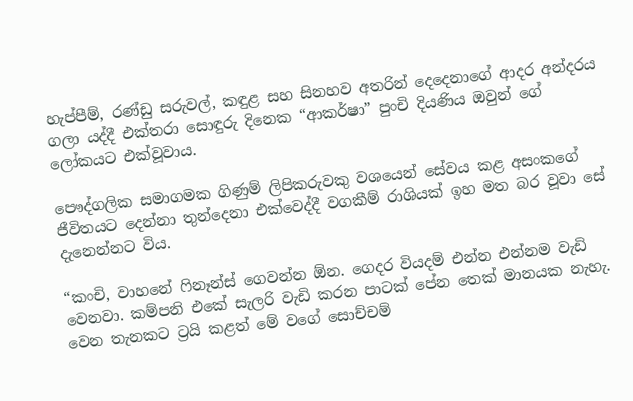හැප්පීම්, රණ්ඩු සරුවල්, කඳුළ සහ සිනහව අතරින් දෙදෙනාගේ ආදර අන්දරය ගලා යද්දී එක්තරා සොඳුරු දිනෙක “ආකර්ෂා” පුංචි දියණිය ඔවුන් ගේ ලෝකයට එක්වූවාය.

පෞද්ගලික සමාගමක ගිණුම් ලිපිකරුවකු වශයෙන් සේවය කළ අසංකගේ ජීවිතයට දෙන්නා තුන්දෙනා එක්වෙද්දී වගකීම් රාශියක් ඉහ මත බර වූවා සේ දැනෙන්නට විය.

“කංචි, වාහනේ ෆිනෑන්ස් ගෙවන්න ඕන. ගෙදර වියදම් එන්න එන්නම වැඩි වෙනවා. කම්පනි එකේ සැලරි වැඩි කරන පාටක් පේන තෙක් මානයක නැහැ. වෙන තැනකට ට්‍රයි කළත් මේ වගේ සොච්චම්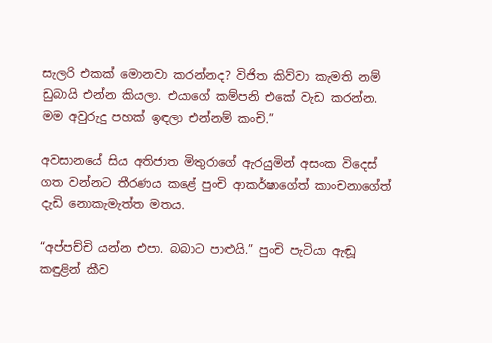සැලරි එකක් මොනවා කරන්නද? විජිත කිව්වා කැමති නම් ඩුබායි එන්න කියලා. එයාගේ කම්පනි එකේ වැඩ කරන්න. මම අවුරුදු පහක් ඉඳලා එන්නම් කංචි.”

අවසානයේ සිය අතිජාත මිතුරාගේ ඇරයුමින් අසංක විදෙස් ගත වන්නට තීරණය කළේ පුංචි ආකර්ෂාගේත් කාංචනාගේත් දැඩි නොකැමැත්ත මතය.

“අප්පච්චි යන්න එපා. බබාට පාළුයි.” පුංචි පැටියා ඇඬූ කඳුළින් කීව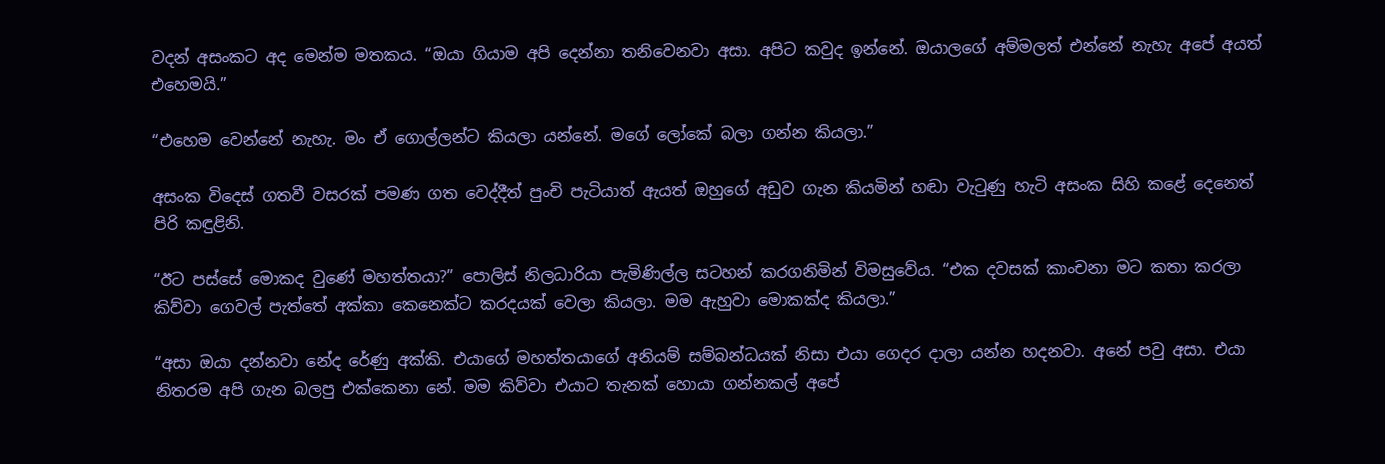වදන් අසංකට අද මෙන්ම මතකය. “ඔයා ගියාම අපි දෙන්නා තනිවෙනවා අසා. අපිට කවුද ඉන්නේ. ඔයාලගේ අම්මලත් එන්නේ නැහැ අපේ අයත් එහෙමයි.”

“එහෙම වෙන්නේ නැහැ. මං ඒ ගොල්ලන්ට කියලා යන්නේ. මගේ ලෝකේ බලා ගන්න කියලා.”

අසංක විදෙස් ගතවී වසරක් පමණ ගත වෙද්දීත් පුංචි පැටියාත් ඇයත් ඔහුගේ අඩුව ගැන කියමින් හඬා වැටුණු හැටි අසංක සිහි කළේ දෙනෙත් පිරි කඳුළිනි.

“ඊට පස්සේ මොකද වුණේ මහත්තයා?” පොලිස් නිලධාරියා පැමිණිල්ල සටහන් කරගනිමින් විමසුවේය. “එක දවසක් කාංචනා මට කතා කරලා කිව්වා ගෙවල් පැත්තේ අක්කා කෙනෙක්ට කරදයක් වෙලා කියලා. මම ඇහුවා මොකක්ද කියලා.”

“අසා ඔයා දන්නවා නේද රේණු අක්කි. එයාගේ මහත්තයාගේ අනියම් සම්බන්ධයක් නිසා එයා ගෙදර දාලා යන්න හදනවා. අනේ පවු අසා. එයා නිතරම අපි ගැන බලපු එක්කෙනා නේ. මම කිව්වා එයාට තැනක් හොයා ගන්නකල් අපේ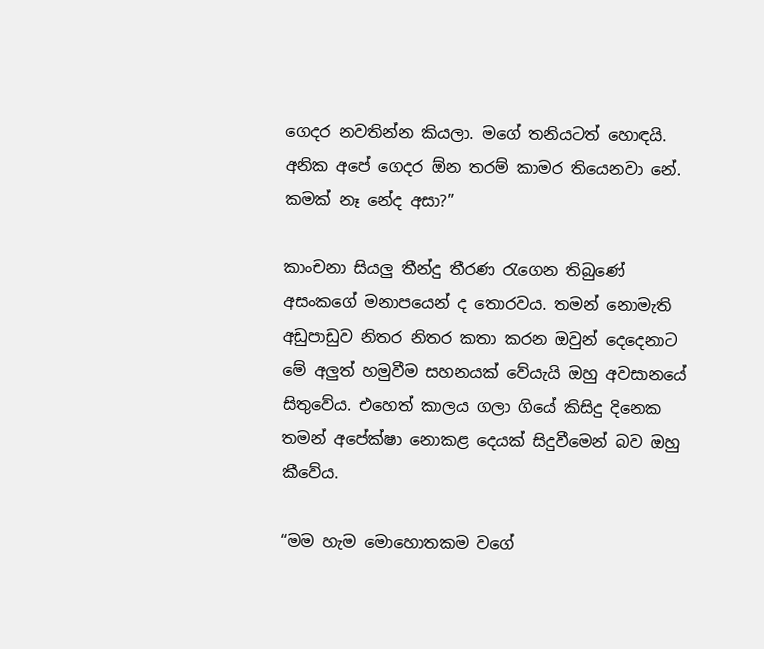ගෙදර නවතින්න කියලා. මගේ තනියටත් හොඳයි. අනික අපේ ගෙදර ඕන තරම් කාමර තියෙනවා නේ. කමක් නෑ නේද අසා?”

කාංචනා සියලු තීන්දු තීරණ රැගෙන තිබුණේ අසංකගේ මනාපයෙන් ද තොරවය. තමන් නොමැති අඩුපාඩුව නිතර නිතර කතා කරන ඔවුන් දෙදෙනාට මේ අලුත් හමුවීම සහනයක් වේයැයි ඔහු අවසානයේ සිතුවේය. එහෙත් කාලය ගලා ගියේ කිසිදු දිනෙක තමන් අපේක්ෂා නොකළ දෙයක් සිදුවීමෙන් බව ඔහු කීවේය.

“මම හැම මොහොතකම වගේ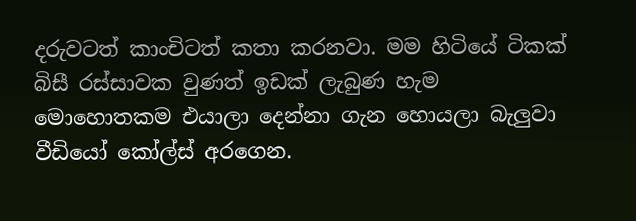දරුවටත් කාංචිටත් කතා කරනවා. මම හිටියේ ටිකක් බිසී රස්සාවක වුණත් ඉඩක් ලැබුණ හැම මොහොතකම එයාලා දෙන්නා ගැන හොයලා බැලුවා වීඩියෝ කෝල්ස් අරගෙන.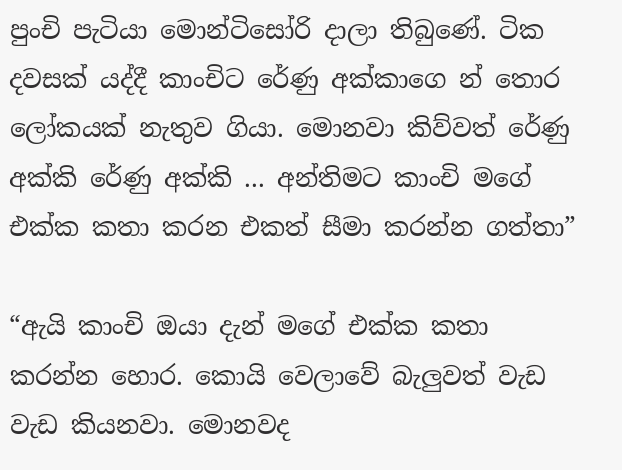පුංචි පැටියා මොන්ටිසෝරි දාලා තිබුණේ. ටික දවසක් යද්දී කාංචිට රේණු අක්කාගෙ න් තොර ලෝකයක් නැතුව ගියා. මොනවා කිව්වත් රේණු අක්කි රේණු අක්කි ... අන්තිමට කාංචි මගේ එක්ක කතා කරන එකත් සීමා කරන්න ගත්තා”

“ඇයි කාංචි ඔයා දැන් මගේ එක්ක කතා කරන්න හොර. කොයි වෙලාවේ බැලුවත් වැඩ වැඩ කියනවා. මොනවද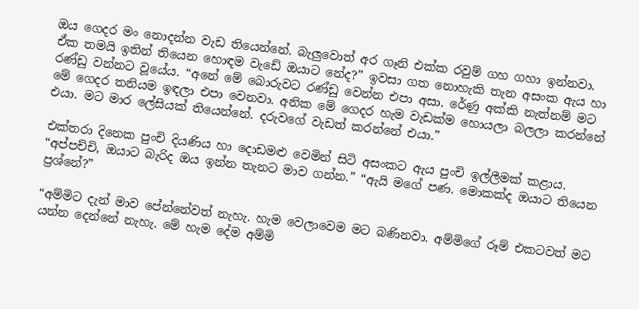ඔය ගෙදර මං නොදන්න වැඩ තියෙන්නේ. බැලුවොත් අර ගෑනි එක්ක රවුම් ගහ ගහා ඉන්නවා. ඒක තමයි ඉතින් තියෙන හොඳම වැඩේ ඔයාට නේද?” ඉවසා ගත නොහැකි තැන අසංක ඇය හා රණ්ඩු වන්නට වූයේය. “අනේ මේ බොරුවට රණ්ඩු වෙන්න එපා අසා. රේණු අක්කි නැත්නම් මට මේ ගෙදර තනියම ඉඳලා එපා වෙනවා. අනික මේ ගෙදර හැම වැඩක්ම හොයලා බලලා කරන්නේ එයා. මට මාර ලේසියක් තියෙන්නේ. දරුවගේ වැඩත් කරන්නේ එයා.”

එක්තරා දිනෙක පුංචි දියණිය හා දොඩමළු වෙමින් සිටි අසංකට ඇය පුංචි ඉල්ලීමක් කළාය. “අප්පච්චි, ඔයාට බැරිද ඔය ඉන්න තැනට මාව ගන්න.” “ඇයි මගේ පණ. මොකක්ද ඔයාට තියෙන ප්‍රශ්නේ?”

“අම්මිට දැන් මාව පේන්නේවත් නැහැ. හැම වෙලාවෙම මට බණිනවා. අම්මිගේ රූම් එකටවත් මට යන්න දෙන්නේ නැහැ. මේ හැම දේම අම්මි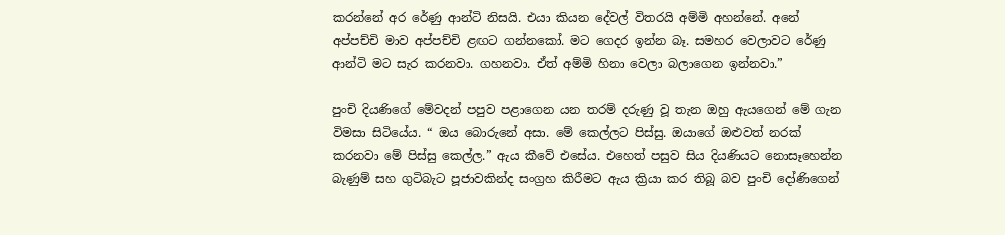කරන්නේ අර රේණු ආන්ටි නිසයි. එයා කියන දේවල් විතරයි අම්මි අහන්නේ. අනේ අප්පච්චි මාව අප්පච්චි ළඟට ගන්නකෝ. මට ගෙදර ඉන්න බෑ. සමහර වෙලාවට රේණු ආන්ටි මට සැර කරනවා. ගහනවා. ඒත් අම්මි හිනා වෙලා බලාගෙන ඉන්නවා.”

පුංචි දියණිගේ මේවදන් පපුව පළාගෙන යන තරම් දරුණු වූ තැන ඔහු ඇයගෙන් මේ ගැන විමසා සිටියේය. “ ඔය බොරුනේ අසා. මේ කෙල්ලට පිස්සු. ඔයාගේ ඔළුවත් නරක් කරනවා මේ පිස්සු කෙල්ල.” ඇය කීවේ එසේය. එහෙත් පසුව සිය දියණියට නොසෑහෙන්න බැණුම් සහ ගුටිබැට පූජාවකින්ද සංග්‍රහ කිරීමට ඇය ක්‍රියා කර තිබූ බව පුංචි දෝණිගෙන්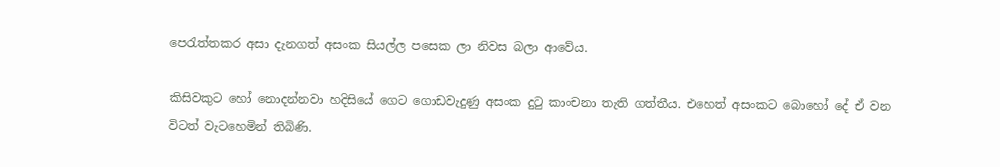පෙරැත්තකර අසා දැනගත් අසංක සියල්ල පසෙක ලා නිවස බලා ආවේය.

කිසිවකුට හෝ නොදන්නවා හදිසියේ ගෙට ගොඩවැදුණු අසංක දුටු කාංචනා තැති ගත්තීය. එහෙත් අසංකට බොහෝ දේ ඒ වන විටත් වැටහෙමින් තිබිණි.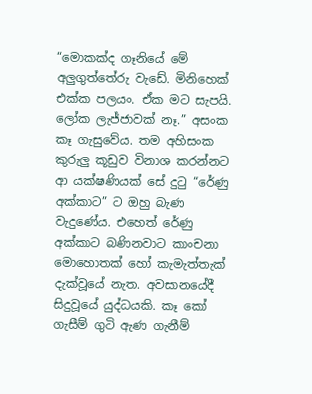“මොකක්ද ගෑනියේ මේ අලුගුත්තේරු වැඩේ. මිනිහෙක් එක්ක පලයං. ඒක මට සැපයි. ලෝක ලැජ්ජාවක් නෑ.” අසංක කෑ ගැසුවේය. තම අහිසංක කුරුලු කූඩුව විනාශ කරන්නට ආ යක්ෂණියක් සේ දුටු “රේණු අක්කාට” ට ඔහු බැණ වැදුණේය. එහෙත් රේණු අක්කාට බණිනවාට කාංචනා මොහොතක් හෝ කැමැත්තැක් දැක්වූයේ නැත. අවසානයේදී සිදුවූයේ යුද්ධයකි. කෑ කෝ ගැසීම් ගුටි ඇණ ගැනීම්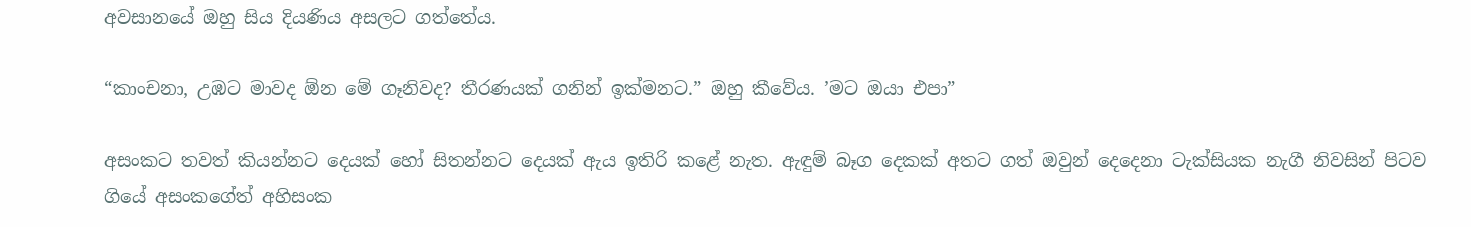අවසානයේ ඔහු සිය දියණිය අසලට ගත්තේය.

“කාංචනා, උඹට මාවද ඕන මේ ගෑනිවද? තීරණයක් ගනින් ඉක්මනට.” ඔහු කීවේය. ’මට ඔයා එපා”

අසංකට තවත් කියන්නට දෙයක් හෝ සිතන්නට දෙයක් ඇය ඉතිරි කළේ නැත. ඇඳුම් බෑග දෙකක් අතට ගත් ඔවුන් දෙදෙනා ටැක්සියක නැගී නිවසින් පිටව ගියේ අසංකගේත් අහිසංක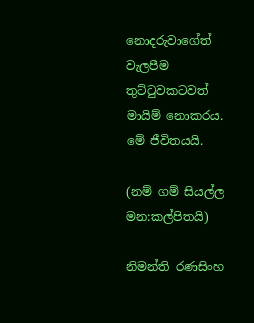නොදරුවාගේත් වැලපීම තුට්ටුවකටවත් මායිම් නොකරය. මේ ජීවිතයයි.

(නම් ගම් සියල්ල මන:කල්පිතයි)

නිමන්ති රණසිංහ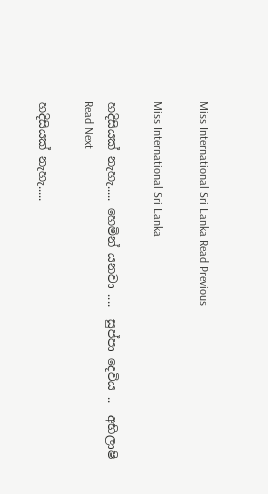Miss International Sri Lanka Read Previous

Miss International Sri Lanka

හදිසියක් නැහැ..... හෙමින් යනවා ....  සුප්පා දෙවිය ..  අභිලාෂි Read Next

හදිසියක් නැහැ.....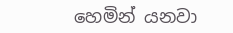හෙමින් යනවා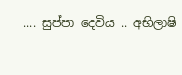.... සුප්පා දෙවිය .. අභිලාෂි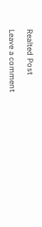Realted Post

Leave a comment